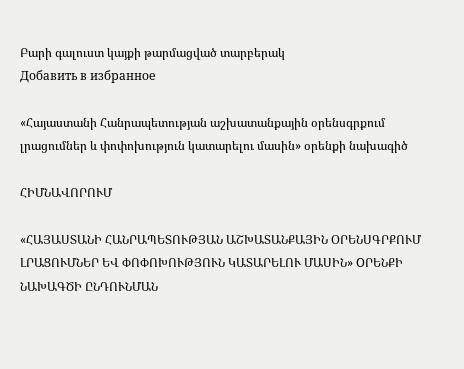Բարի գալուստ կայքի թարմացված տարբերակ
Добавить в избранное

«Հայաստանի Հանրապետության աշխատանքային օրենսգրքում լրացումներ և փոփոխություն կատարելու մասին» օրենքի նախագիծ

ՀԻՄՆԱՎՈՐՈՒՄ

«ՀԱՅԱՍՏԱՆԻ ՀԱՆՐԱՊԵՏՈՒԹՅԱՆ ԱՇԽԱՏԱՆՔԱՅԻՆ ՕՐԵՆՍԳՐՔՈՒՄ ԼՐԱՑՈՒՄՆԵՐ ԵՎ ՓՈՓՈԽՈՒԹՅՈՒՆ ԿԱՏԱՐԵԼՈՒ ՄԱՍԻՆ» OՐԵՆՔԻ ՆԱԽԱԳԾԻ ԸՆԴՈՒՆՄԱՆ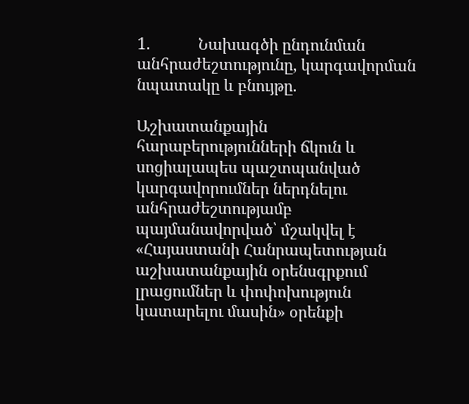1.            Նախագծի ընդունման անհրաժեշտությունը, կարգավորման նպատակը և բնույթը.

Աշխատանքային հարաբերությունների ճկուն և սոցիալապես պաշտպանված կարգավորումներ ներդնելու անհրաժեշտությամբ պայմանավորված՝ մշակվել է «Հայաստանի Հանրապետության աշխատանքային օրենսգրքում լրացումներ և փոփոխություն կատարելու մասին» օրենքի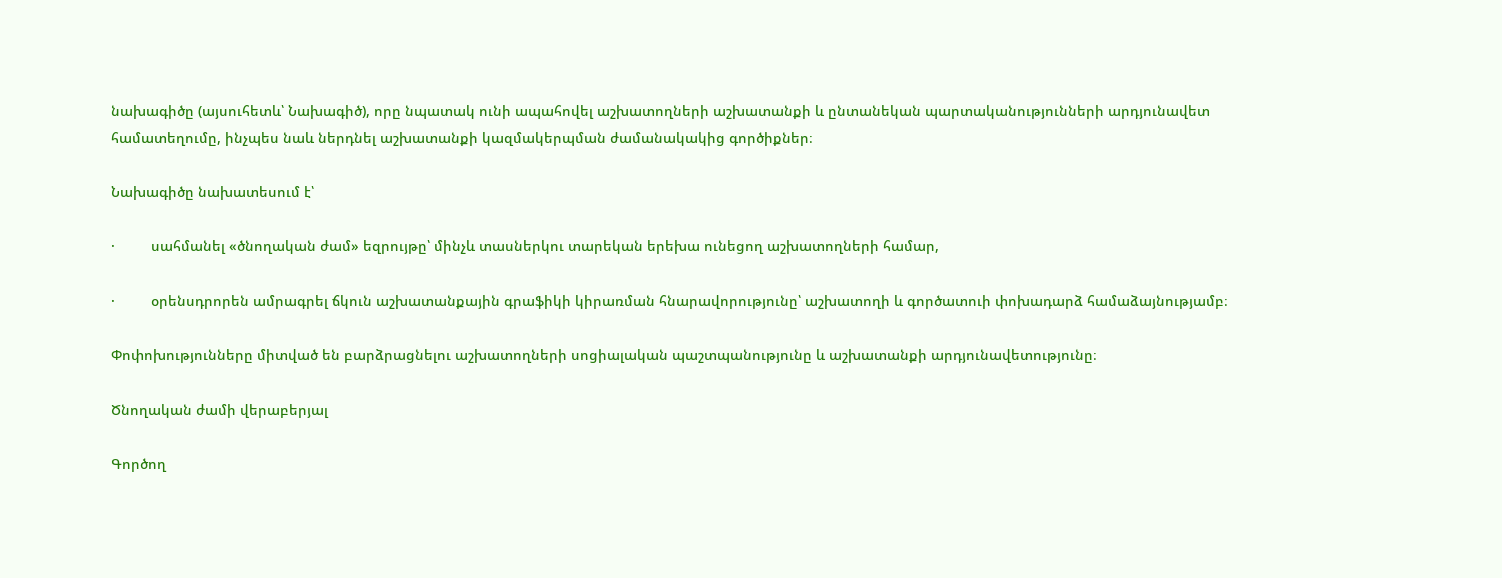նախագիծը (այսուհետև՝ Նախագիծ), որը նպատակ ունի ապահովել աշխատողների աշխատանքի և ընտանեկան պարտականությունների արդյունավետ համատեղումը, ինչպես նաև ներդնել աշխատանքի կազմակերպման ժամանակակից գործիքներ։

Նախագիծը նախատեսում է՝

·         սահմանել «ծնողական ժամ» եզրույթը՝ մինչև տասներկու տարեկան երեխա ունեցող աշխատողների համար,

·         օրենսդրորեն ամրագրել ճկուն աշխատանքային գրաֆիկի կիրառման հնարավորությունը՝ աշխատողի և գործատուի փոխադարձ համաձայնությամբ։

Փոփոխությունները միտված են բարձրացնելու աշխատողների սոցիալական պաշտպանությունը և աշխատանքի արդյունավետությունը։

Ծնողական ժամի վերաբերյալ

Գործող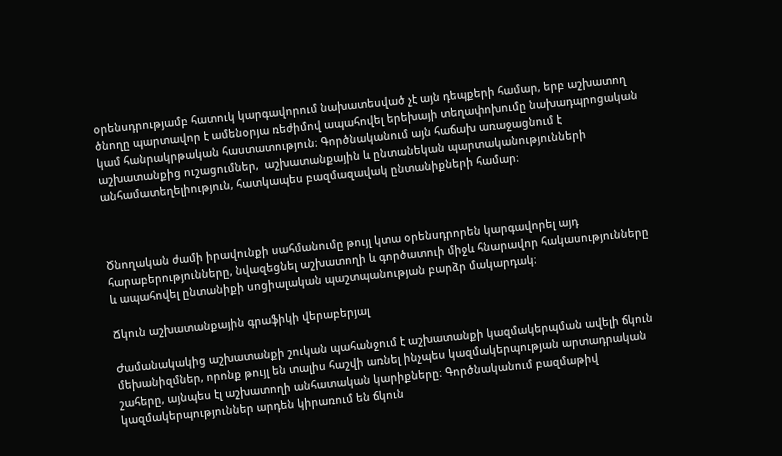օրենսդրությամբ հատուկ կարգավորում նախատեսված չէ այն դեպքերի համար, երբ աշխատող ծնողը պարտավոր է ամենօրյա ռեժիմով ապահովել երեխայի տեղափոխումը նախադպրոցական կամ հանրակրթական հաստատություն։ Գործնականում այն հաճախ առաջացնում է աշխատանքից ուշացումներ,  աշխատանքային և ընտանեկան պարտականությունների անհամատեղելիություն, հատկապես բազմազավակ ընտանիքների համար։



Ծնողական ժամի իրավունքի սահմանումը թույլ կտա օրենսդրորեն կարգավորել այդ հարաբերությունները, նվազեցնել աշխատողի և գործատուի միջև հնարավոր հակասությունները և ապահովել ընտանիքի սոցիալական պաշտպանության բարձր մակարդակ։

Ճկուն աշխատանքային գրաֆիկի վերաբերյալ

Ժամանակակից աշխատանքի շուկան պահանջում է աշխատանքի կազմակերպման ավելի ճկուն մեխանիզմներ, որոնք թույլ են տալիս հաշվի առնել ինչպես կազմակերպության արտադրական շահերը, այնպես էլ աշխատողի անհատական կարիքները։ Գործնականում բազմաթիվ կազմակերպություններ արդեն կիրառում են ճկուն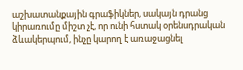աշխատանքային գրաֆիկներ, սակայն դրանց կիրառումը միշտ չէ, որ ունի հստակ օրենսդրական ձևակերպում, ինչը կարող է առաջացնել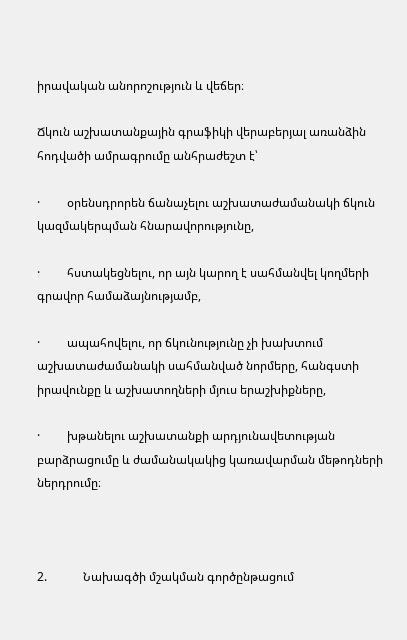իրավական անորոշություն և վեճեր։

Ճկուն աշխատանքային գրաֆիկի վերաբերյալ առանձին հոդվածի ամրագրումը անհրաժեշտ է՝

·         օրենսդրորեն ճանաչելու աշխատաժամանակի ճկուն կազմակերպման հնարավորությունը,

·         հստակեցնելու, որ այն կարող է սահմանվել կողմերի գրավոր համաձայնությամբ,

·         ապահովելու, որ ճկունությունը չի խախտում աշխատաժամանակի սահմանված նորմերը, հանգստի իրավունքը և աշխատողների մյուս երաշխիքները,

·         խթանելու աշխատանքի արդյունավետության բարձրացումը և ժամանակակից կառավարման մեթոդների ներդրումը։



2.            Նախագծի մշակման գործընթացում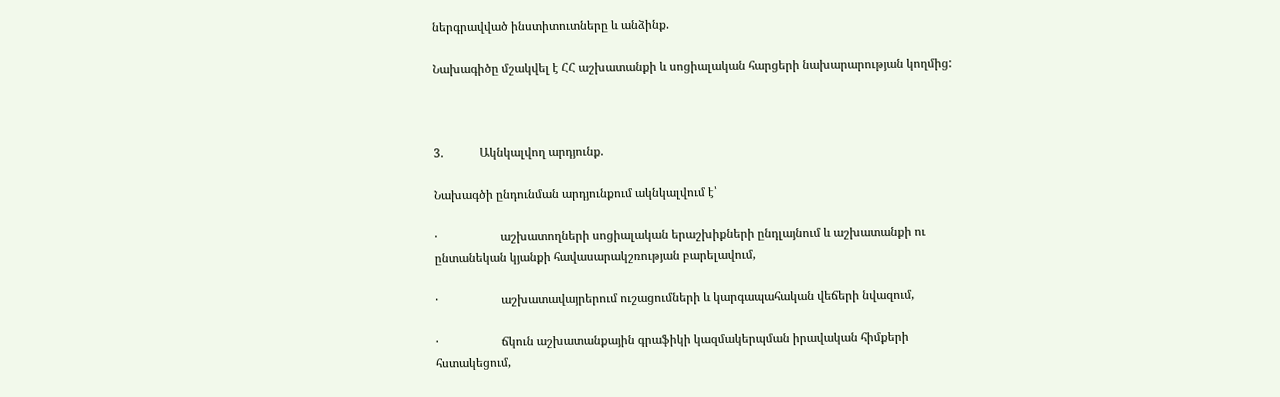ներգրավված ինստիտուտները և անձինք.

Նախագիծը մշակվել է ՀՀ աշխատանքի և սոցիալական հարցերի նախարարության կողմից:



3.            Ակնկալվող արդյունք.

Նախագծի ընդունման արդյունքում ակնկալվում է՝

·                     աշխատողների սոցիալական երաշխիքների ընդլայնում և աշխատանքի ու ընտանեկան կյանքի հավասարակշռության բարելավում,

·                     աշխատավայրերում ուշացումների և կարգապահական վեճերի նվազում,

·                     ճկուն աշխատանքային գրաֆիկի կազմակերպման իրավական հիմքերի հստակեցում,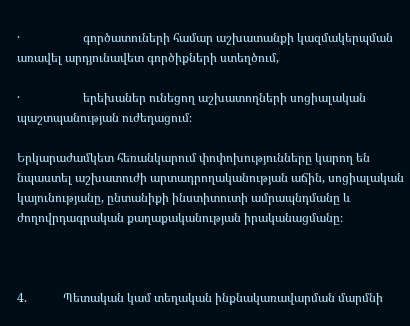·                     գործատուների համար աշխատանքի կազմակերպման առավել արդյունավետ գործիքների ստեղծում,

·                     երեխաներ ունեցող աշխատողների սոցիալական պաշտպանության ուժեղացում։

Երկարաժամկետ հեռանկարում փոփոխությունները կարող են նպաստել աշխատուժի արտադրողականության աճին, սոցիալական կայունությանը, ընտանիքի ինստիտուտի ամրապնդմանը և ժողովրդագրական քաղաքականության իրականացմանը։



4.            Պետական կամ տեղական ինքնակառավարման մարմնի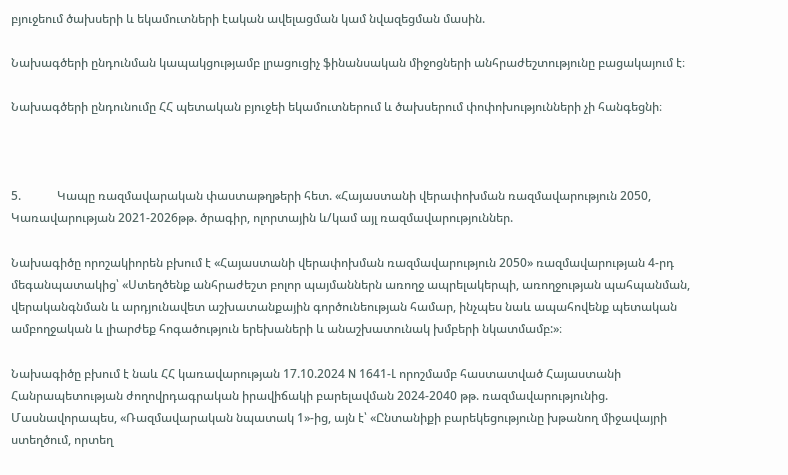բյուջեում ծախսերի և եկամուտների էական ավելացման կամ նվազեցման մասին.

Նախագծերի ընդունման կապակցությամբ լրացուցիչ ֆինանսական միջոցների անհրաժեշտությունը բացակայում է։

Նախագծերի ընդունումը ՀՀ պետական բյուջեի եկամուտներում և ծախսերում փոփոխությունների չի հանգեցնի։



5.            Կապը ռազմավարական փաստաթղթերի հետ. «Հայաստանի վերափոխման ռազմավարություն 2050, Կառավարության 2021-2026թթ. ծրագիր, ոլորտային և/կամ այլ ռազմավարություններ.

Նախագիծը որոշակիորեն բխում է «Հայաստանի վերափոխման ռազմավարություն 2050» ռազմավարության 4-րդ մեգանպատակից՝ «Ստեղծենք անհրաժեշտ բոլոր պայմաններն առողջ ապրելակերպի, առողջության պահպանման, վերականգնման և արդյունավետ աշխատանքային գործունեության համար, ինչպես նաև ապահովենք պետական ամբողջական և լիարժեք հոգածություն երեխաների և անաշխատունակ խմբերի նկատմամբ:»։

Նախագիծը բխում է նաև ՀՀ կառավարության 17.10.2024 N 1641-Լ որոշմամբ հաստատված Հայաստանի Հանրապետության ժողովրդագրական իրավիճակի բարելավման 2024-2040 թթ. ռազմավարությունից. Մասնավորապես, «Ռազմավարական նպատակ 1»-ից, այն է՝ «Ընտանիքի բարեկեցությունը խթանող միջավայրի ստեղծում, որտեղ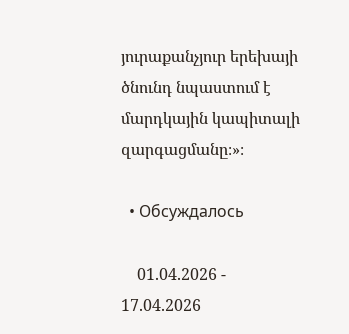յուրաքանչյուր երեխայի ծնունդ նպաստում է մարդկային կապիտալի զարգացմանը։»։

  • Обсуждалось

    01.04.2026 - 17.04.2026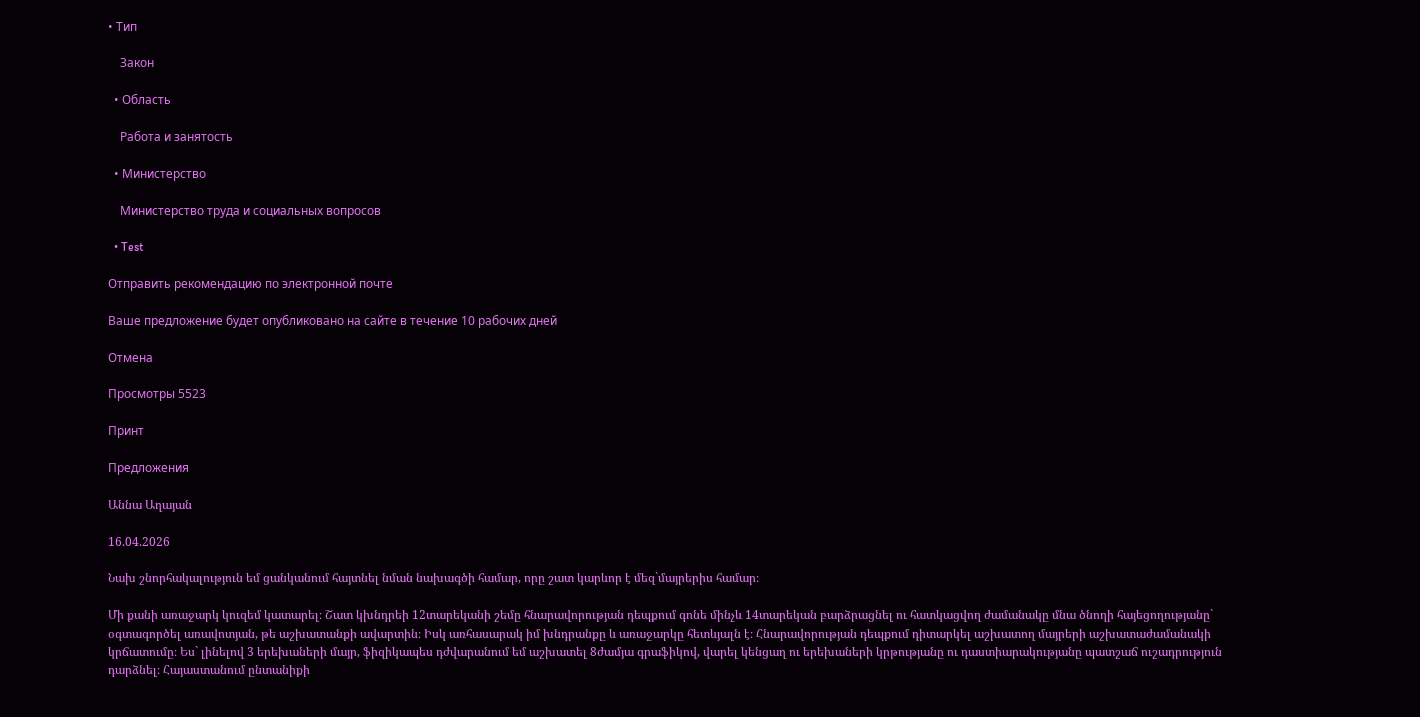• Тип

    Закон

  • Область

    Работа и занятость

  • Министерство

    Министерство труда и социальных вопросов

  • Test

Отправить рекомендацию по электронной почте

Ваше предложение будет опубликовано на сайте в течение 10 рабочих дней

Отмена

Просмотры 5523

Принт

Предложения

Աննա Աղայան

16.04.2026

Նախ շնորհակալություն եմ ցանկանում հայտնել նման նախագծի համար, որը շատ կարևոր է մեզ`մայրերիս համար։

Մի քանի առաջարկ կուզեմ կատարել։ Շատ կխնդրեի 12տարեկանի շեմը հնարավորության դեպքում գոնե մինչև 14տարեկան բարձրացնել ու հատկացվող ժամանակը մնա ծնողի հայեցողությանը` օգտագործել առավոտյան, թե աշխատանքի ավարտին։ Իսկ առհասարակ իմ խնդրանքը և առաջարկը հետևյալն է։ Հնարավորության դեպքում դիտարկել աշխատող մայրերի աշխատաժամանակի կրճատումը։ Ես` լինելով 3 երեխաների մայր, ֆիզիկապես դժվարանում եմ աշխատել 8ժամյա գրաֆիկով, վարել կենցաղ ու երեխաների կրթությանը ու դաստիարակությանը պատշաճ ուշադրություն դարձնել։ Հայաստանում ընտանիքի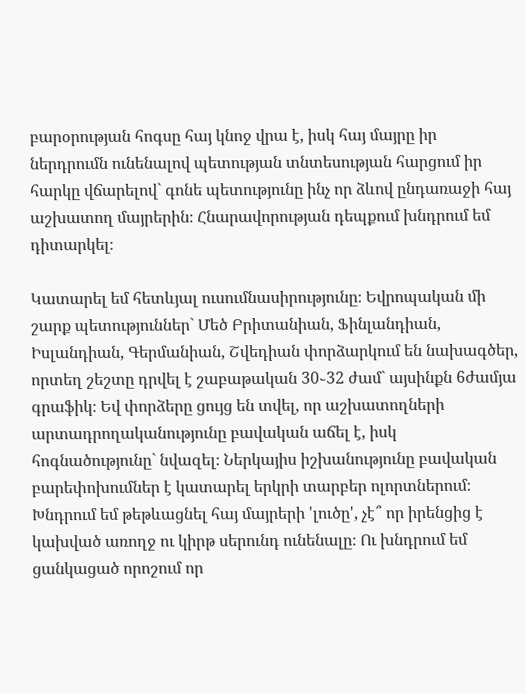բարօրության հոգսը հայ կնոջ վրա է, իսկ հայ մայրը իր ներդրումն ունենալով պետության տնտեսության հարցում իր հարկը վճարելով` գոնե պետությունը ինչ որ ձևով ընդառաջի հայ աշխատող մայրերին։ Հնարավորության դեպքում խնդրում եմ դիտարկել։

Կատարել եմ հետևյալ ուսումնասիրությունը։ Եվրոպական մի շարք պետություններ` Մեծ Բրիտանիան, Ֆինլանդիան, Իսլանդիան, Գերմանիան, Շվեդիան փորձարկում են նախագծեր, որտեղ շեշտը դրվել է շաբաթական 30֊32 ժամ` այսինքն 6ժամյա գրաֆիկ։ Եվ փորձերը ցույց են տվել, որ աշխատողների արտադրողականությունը բավական աճել է, իսկ հոգնածությունը` նվազել։ Ներկայիս իշխանությունը բավական բարեփոխումներ է կատարել երկրի տարբեր ոլորտներում։ Խնդրում եմ թեթևացնել հայ մայրերի 'լուծը', չէ՞ որ իրենցից է կախված առողջ ու կիրթ սերունդ ունենալը։ Ու խնդրում եմ ցանկացած որոշում որ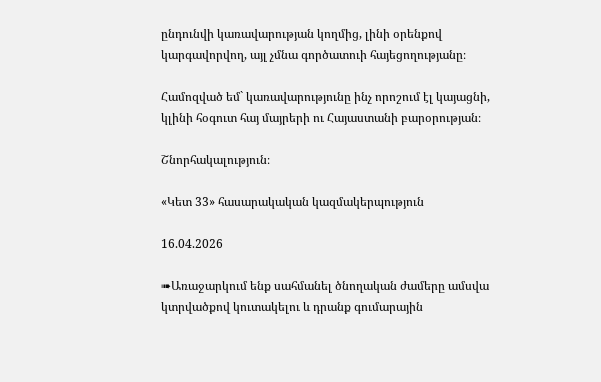ընդունվի կառավարության կողմից, լինի օրենքով կարգավորվող, այլ չմնա գործատուի հայեցողությանը։

Համոզված եմ` կառավարությունը ինչ որոշում էլ կայացնի, կլինի հօգուտ հայ մայրերի ու Հայաստանի բարօրության։

Շնորհակալություն։

«Կետ 33» հասարակական կազմակերպություն

16.04.2026

➠Առաջարկում ենք սահմանել ծնողական ժամերը ամսվա կտրվածքով կուտակելու և դրանք գումարային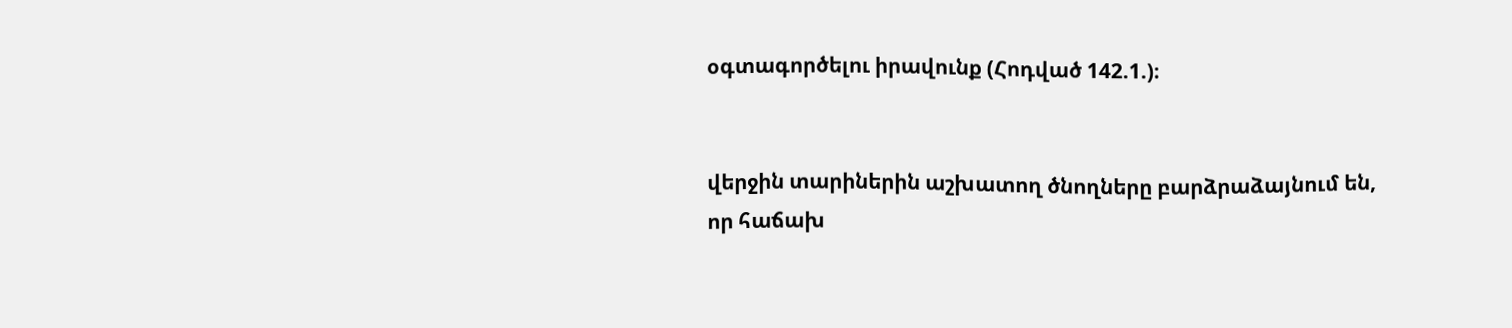օգտագործելու իրավունք (Հոդված 142.1.)։


վերջին տարիներին աշխատող ծնողները բարձրաձայնում են, որ հաճախ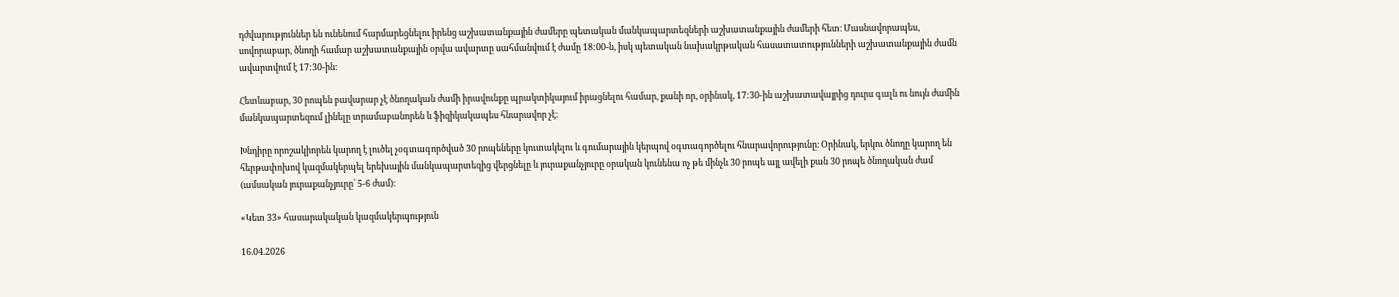դժվարություններ են ունենում հարմարեցնելու իրենց աշխատանքային ժամերը պետական մանկապարտեզների աշխատանքային ժամերի հետ։ Մասնավորապես, սովորաբար, ծնողի համար աշխատանքային օրվա ավարտը սահմանվում է ժամը 18:00-ն, իսկ պետական նախակրթական հասատատությունների աշխատանքային ժամն ավարտվում է 17:30-ին։

Հետևաբար, 30 րոպեն բավարար չէ ծնողական ժամի իրավունքը պրակտիկայում իրացնելու համար, քանի որ, օրինակ, 17:30-ին աշխատավայրից դուրս գալն ու նույն ժամին մանկապարտեզում լինելը տրամաբանորեն և ֆիզիկակապես հնարավոր չէ։

Խնդիրը որոշակիորեն կարող է լուծել չօգտագործված 30 րոպեները կուտակելու և գումարային կերպով օգտագործելու հնարավորությունը։ Օրինակ, երկու ծնողը կարող են հերթափոխով կազմակերպել երեխային մանկապարտեզից վերցնելը և յուրաքանչյուրը օրական կունենա ոչ թե մինչև 30 րոպե այլ ավելի քան 30 րոպե ծնողական ժամ (ամսական յուրաքանչյուրը՝ 5-6 ժամ)։

«Կետ 33» հասարակական կազմակերպություն

16.04.2026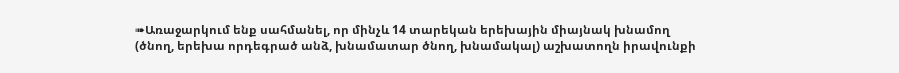➠Առաջարկում ենք սահմանել, որ մինչև 14 տարեկան երեխային միայնակ խնամող (ծնող, երեխա որդեգրած անձ, խնամատար ծնող, խնամակալ) աշխատողն իրավունքի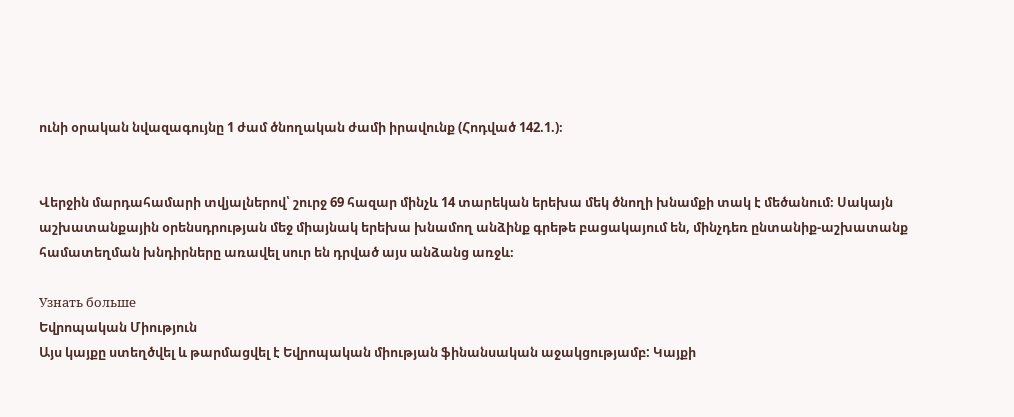ունի օրական նվազագույնը 1 ժամ ծնողական ժամի իրավունք (Հոդված 142.1.)։


Վերջին մարդահամարի տվյալներով՝ շուրջ 69 հազար մինչև 14 տարեկան երեխա մեկ ծնողի խնամքի տակ է մեծանում։ Սակայն աշխատանքային օրենսդրության մեջ միայնակ երեխա խնամող անձինք գրեթե բացակայում են, մինչդեռ ընտանիք-աշխատանք համատեղման խնդիրները առավել սուր են դրված այս անձանց առջև։

Узнать больше
Եվրոպական Միություն
Այս կայքը ստեղծվել և թարմացվել է Եվրոպական միության ֆինանսական աջակցությամբ: Կայքի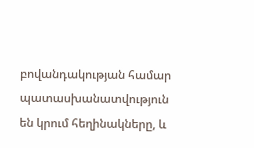բովանդակության համար պատասխանատվություն են կրում հեղինակները, և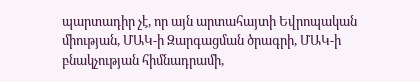պարտադիր չէ, որ այն արտահայտի Եվրոպական միության, ՄԱԿ-ի Զարգացման ծրագրի, ՄԱԿ-ի բնակչության հիմնադրամի,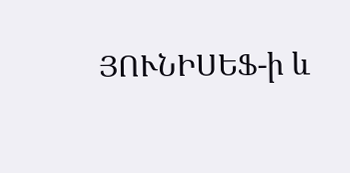ՅՈՒՆԻՍԵՖ-ի և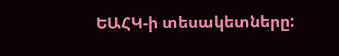ԵԱՀԿ-ի տեսակետները: